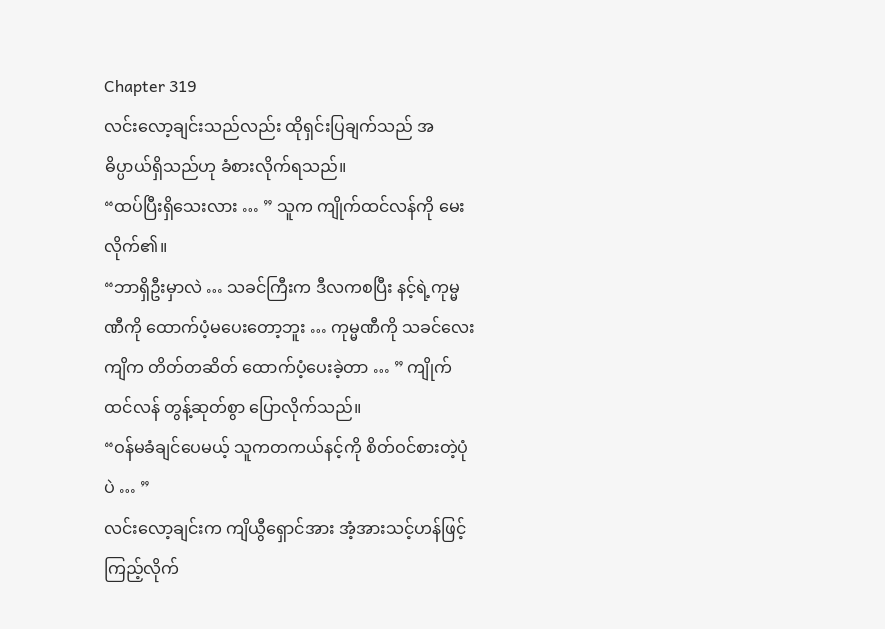Chapter 319
လင်းလော့ချင်းသည်လည်း ထိုရှင်းပြချက်သည် အဓိပ္ပာယ်ရှိသည်ဟု ခံစားလိုက်ရသည်။
“ထပ်ပြီးရှိသေးလား … ” သူက ကျိုက်ထင်လန်ကို မေးလိုက်၏။
“ဘာရှိဦးမှာလဲ … သခင်ကြီးက ဒီလကစပြီး နင့်ရဲ့ကုမ္မဏီကို ထောက်ပံ့မပေးတော့ဘူး … ကုမ္မဏီကို သခင်လေးကျိက တိတ်တဆိတ် ထောက်ပံ့ပေးခဲ့တာ … ” ကျိုက်ထင်လန် တွန့်ဆုတ်စွာ ပြောလိုက်သည်။
“ဝန်မခံချင်ပေမယ့် သူကတကယ်နင့်ကို စိတ်ဝင်စားတဲ့ပုံပဲ … ”
လင်းလော့ချင်းက ကျိယွီရှောင်အား အံ့အားသင့်ဟန်ဖြင့် ကြည့်လိုက်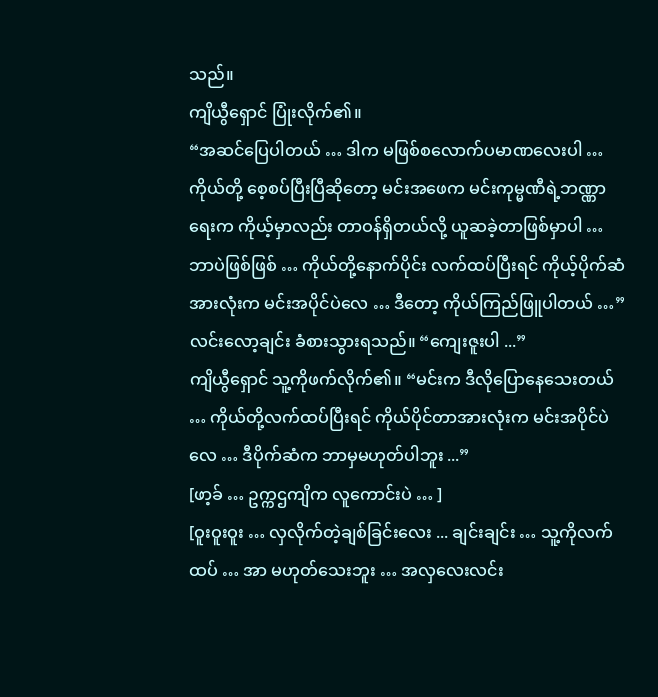သည်။
ကျိယွီရှောင် ပြုံးလိုက်၏။
“အဆင်ပြေပါတယ် … ဒါက မဖြစ်စလောက်ပမာဏလေးပါ … ကိုယ်တို့ စေ့စပ်ပြီးပြီဆိုတော့ မင်းအဖေက မင်းကုမ္မဏီရဲ့ဘဏ္ဏာရေးက ကိုယ့်မှာလည်း တာဝန်ရှိတယ်လို့ ယူဆခဲ့တာဖြစ်မှာပါ … ဘာပဲဖြစ်ဖြစ် … ကိုယ်တို့နောက်ပိုင်း လက်ထပ်ပြီးရင် ကိုယ့်ပိုက်ဆံအားလုံးက မင်းအပိုင်ပဲလေ … ဒီတော့ ကိုယ်ကြည်ဖြူပါတယ် …”
လင်းလော့ချင်း ခံစားသွားရသည်။ “ကျေးဇူးပါ ...”
ကျိယွီရှောင် သူ့ကိုဖက်လိုက်၏။ “မင်းက ဒီလိုပြောနေသေးတယ် … ကိုယ်တို့လက်ထပ်ပြီးရင် ကိုယ်ပိုင်တာအားလုံးက မင်းအပိုင်ပဲလေ … ဒီပိုက်ဆံက ဘာမှမဟုတ်ပါဘူး ...”
[ဖာ့ခ် … ဥက္ကဌကျိက လူကောင်းပဲ … ]
[ဝူးဝူးဝူး … လှလိုက်တဲ့ချစ်ခြင်းလေး ... ချင်းချင်း … သူ့ကိုလက်ထပ် … အာ မဟုတ်သေးဘူး … အလှလေးလင်း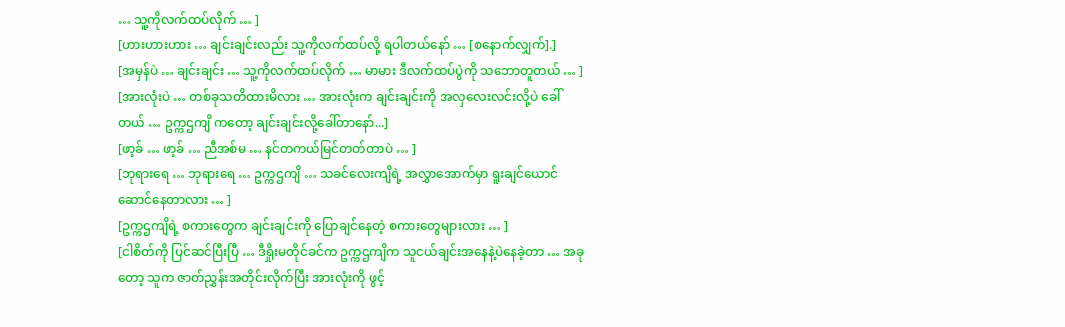… သူ့ကိုလက်ထပ်လိုက် … ]
[ဟားဟားဟား … ချင်းချင်းလည်း သူ့ကိုလက်ထပ်လို့ ရပါတယ်နော် … [စနောက်လျှက်].]
[အမှန်ပဲ … ချင်းချင်း … သူ့ကိုလက်ထပ်လိုက် … မာမား ဒီလက်ထပ်ပွဲကို သဘောတူတယ် … ]
[အားလုံးပဲ … တစ်ခုသတိထားမိလား … အားလုံးက ချင်းချင်းကို အလှလေးလင်းလို့ပဲ ခေါ်တယ် … ဥက္ကဌကျိ ကတော့ ချင်းချင်းလို့ခေါ်တာနော်...]
[ဖာ့ခ် … ဖာ့ခ် … ညီအစ်မ … နင်တကယ်မြင်တတ်တာပဲ … ]
[ဘုရားရေ … ဘုရားရေ … ဥက္ကဌကျိ … သခင်လေးကျိရဲ့ အလွှာအောက်မှာ ရူးချင်ယောင်ဆောင်နေတာလား … ]
[ဥက္ကဌကျိရဲ့ စကားတွေက ချင်းချင်းကို ပြောချင်နေတဲ့ စကားတွေများလား … ]
[ငါစိတ်ကို ပြင်ဆင်ပြီးပြီ … ဒီရှိုးမတိုင်ခင်က ဥက္ကဌကျိက သူငယ်ချင်းအနေနဲ့ပဲနေခဲ့တာ … အခုတော့ သူက ဇာတ်ညွှန်းအတိုင်းလိုက်ပြီး အားလုံးကို ဖွင့်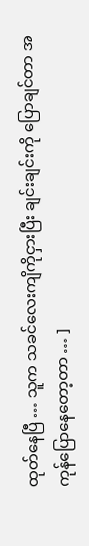ထုတ်နေပြီ … သူက သခင်လေးကျိကိုငှားပြီး ချင်းချင်းကို ပြောချင်တာ အကုန်ပြောနေတော့တာ … ]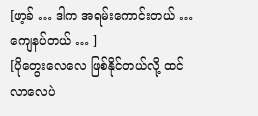[ဖာ့ခ် … ဒါက အရမ်းကောင်းတယ် … ကျေနပ်တယ် … ]
[ပိုတွေးလေလေ ဖြစ်နိုင်တယ်လို့ ထင်လာလေပဲ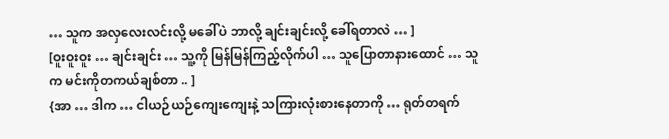… သူက အလှလေးလင်းလို့ မခေါ်ပဲ ဘာလို့ ချင်းချင်းလို့ ခေါ်ရတာလဲ … ]
[ဝူးဝူးဝူး … ချင်းချင်း … သူ့ကို မြန်မြန်ကြည့်လိုက်ပါ … သူပြောတာနားထောင် … သူက မင်းကိုတကယ်ချစ်တာ .. ]
{အာ … ဒါက … ငါယဉ်ယဉ်ကျေးကျေးနဲ့ သကြားလုံးစားနေတာကို … ရုတ်တရက်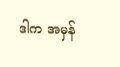ဒါက အမှန်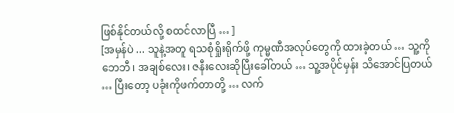ဖြစ်နိုင်တယ်လို့ စထင်လာပြီ … ]
[အမှန်ပဲ ... သူနဲ့အတူ ရသစုံရှိုးရိုက်ဖို့ ကုမ္မဏီအလုပ်တွေကို ထားခဲ့တယ် … သူ့ကို ဘေဘီ၊ အချစ်လေး၊ ဇနီးလေးဆိုပြီးခေါ်တယ် … သူ့အပိုင်မှန်း သိအောင်ပြတယ် … ပြီးတော့ ပခုံးကိုဖက်တာတို့ … လက်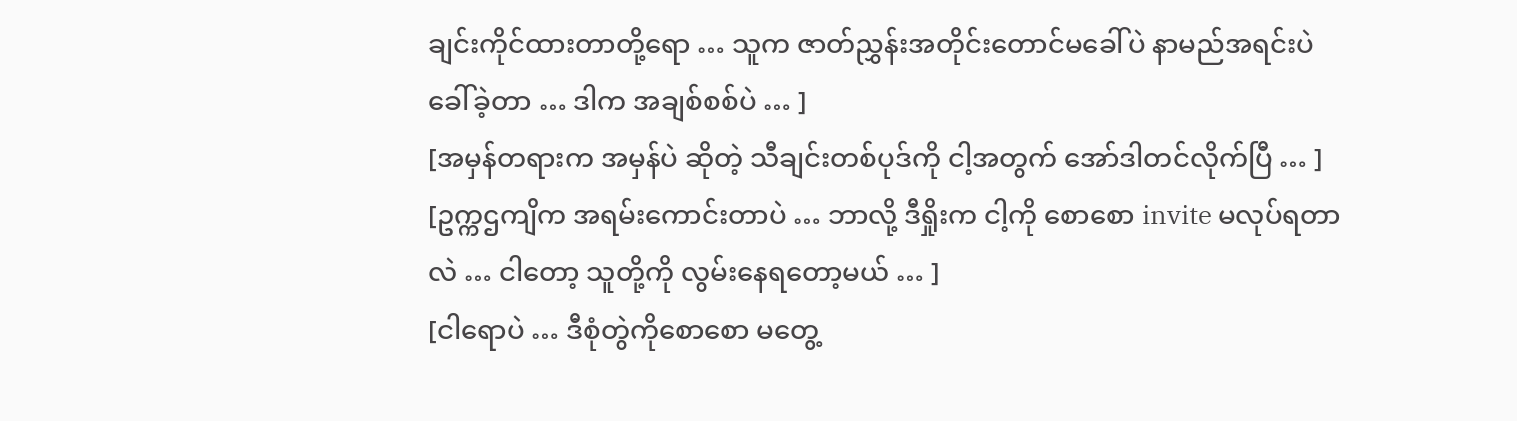ချင်းကိုင်ထားတာတို့ရော … သူက ဇာတ်ညွှန်းအတိုင်းတောင်မခေါ်ပဲ နာမည်အရင်းပဲ ခေါ်ခဲ့တာ … ဒါက အချစ်စစ်ပဲ … ]
[အမှန်တရားက အမှန်ပဲ ဆိုတဲ့ သီချင်းတစ်ပုဒ်ကို ငါ့အတွက် အော်ဒါတင်လိုက်ပြီ … ]
[ဥက္ကဌကျိက အရမ်းကောင်းတာပဲ … ဘာလို့ ဒီရှိုးက ငါ့ကို စောစော invite မလုပ်ရတာလဲ … ငါတော့ သူတို့ကို လွမ်းနေရတော့မယ် … ]
[ငါရောပဲ … ဒီစုံတွဲကိုစောစော မတွေ့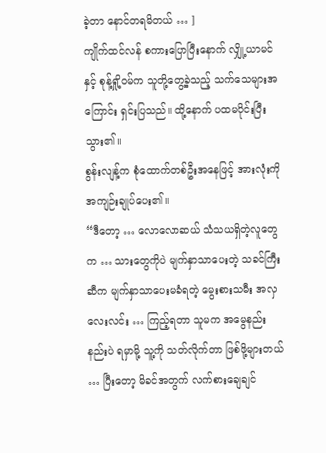ခဲ့တာ နောင်တရမိတယ် … ]
ကျိုက်ထင်လန် စကားပြောပြီးနောက် လျှို့ယာမင်နှင့် စုန့်ရှို့ဝမ်က သူတို့တွေ့ခဲ့သည့် သက်သေများအကြောင်း ရှင်းပြသည်။ ထို့နောက် ပထမပိုင်းပြီးသွား၏။
စွန်းလျန့်က စုံထောက်တစ်ဦးအနေဖြင့် အားလုံးကို အကျဉ်းချုပ်ပေး၏။
“ဒီတော့ … လောလောဆယ် သံသယရှိတဲ့လူတွေက … သားတွေကိုပဲ မျက်နှာသာပေးတဲ့ သခင်ကြီးဆီက မျက်နှာသာပေးမခံရတဲ့ မွေးစားသမီး အလှလေးလင်း … ကြည့်ရတာ သူမက အမွေနည်းနည်းပဲ ရမှာမို့ သူ့ကို သတ်လိုက်တာ ဖြစ်ဖို့များတယ် … ပြီးတော့ မိခင်အတွက် လက်စားချေချင်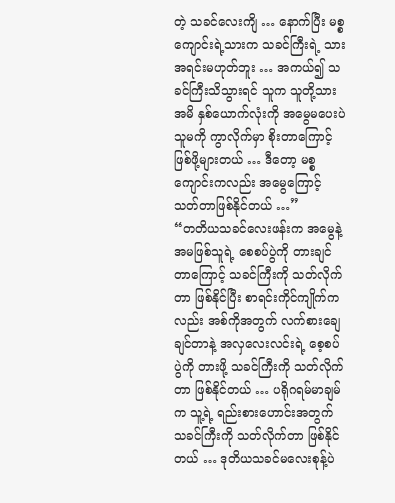တဲ့ သခင်လေးကျိ … နောက်ပြီး မစ္စကျောင်းရဲ့သားက သခင်ကြီးရဲ့ သားအရင်းမဟုတ်ဘူး … အကယ်၍ သခင်ကြီးသိသွားရင် သူက သူတို့သားအမိ နှစ်ယောက်လုံးကို အမွေမပေးပဲ သူမကို ကွာလိုက်မှာ စိုးတာကြောင့် ဖြစ်ဖို့များတယ် … ဒီတော့ မစ္စကျောင်းကလည်း အမွေကြောင့် သတ်တာဖြစ်နိုင်တယ် …”
“တတိယသခင်လေးဖန်းက အမွေနဲ့ အမဖြစ်သူရဲ့ စေစပ်ပွဲကို တားချင်တာကြောင့် သခင်ကြီးကို သတ်လိုက်တာ ဖြစ်နိုင်ပြီး စာရင်းကိုင်ကျိုက်ကလည်း အစ်ကိုအတွက် လက်စားချေချင်တာနဲ့ အလှလေးလင်းရဲ့ စေ့စပ်ပွဲကို တားဖို့ သခင်ကြီးကို သတ်လိုက်တာ ဖြစ်နိုင်တယ် … ပရိုဂရမ်မာချမ်က သူ့ရဲ့ ရည်းစားဟောင်းအတွက် သခင်ကြီးကို သတ်လိုက်တာ ဖြစ်နိုင်တယ် … ဒုတိယသခင်မလေးစုန့်ပဲ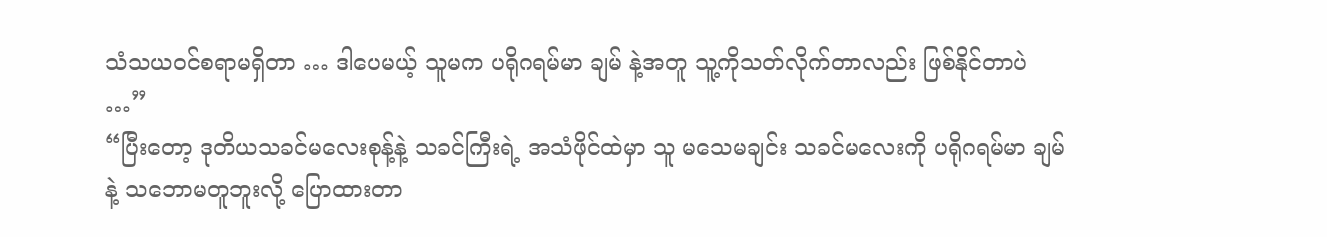သံသယဝင်စရာမရှိတာ … ဒါပေမယ့် သူမက ပရိုဂရမ်မာ ချမ် နဲ့အတူ သူ့ကိုသတ်လိုက်တာလည်း ဖြစ်နိုင်တာပဲ …”
“ပြီးတော့ ဒုတိယသခင်မလေးစုန့်နဲ့ သခင်ကြီးရဲ့ အသံဖိုင်ထဲမှာ သူ မသေမချင်း သခင်မလေးကို ပရိုဂရမ်မာ ချမ်နဲ့ သဘောမတူဘူးလို့ ပြောထားတာ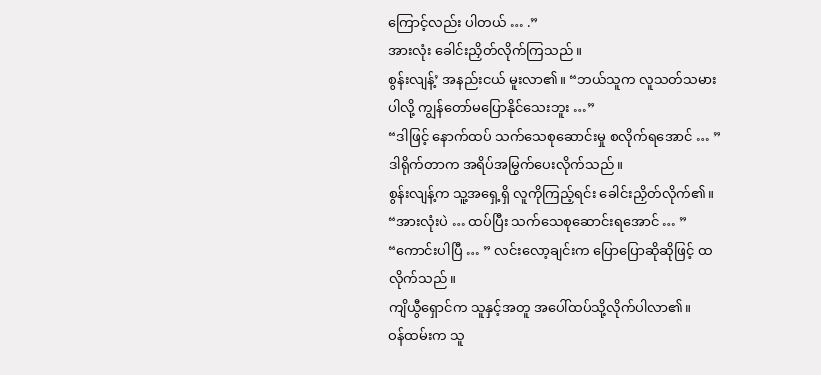ကြောင့်လည်း ပါတယ် … .”
အားလုံး ခေါင်းညှိတ်လိုက်ကြသည်။
စွန်းလျန့်’ အနည်းငယ် မူးလာ၏။ “ဘယ်သူက လူသတ်သမားပါလို့ ကျွန်တော်မပြောနိုင်သေးဘူး …”
“ဒါဖြင့် နောက်ထပ် သက်သေစုဆောင်းမှု စလိုက်ရအောင် … ” ဒါရိုက်တာက အရိပ်အမြွက်ပေးလိုက်သည်။
စွန်းလျန့်က သူ့အရှေ့ရှိ လူကိုကြည့်ရင်း ခေါင်းညှိတ်လိုက်၏။ “အားလုံးပဲ … ထပ်ပြီး သက်သေစုဆောင်းရအောင် … ”
“ကောင်းပါပြီ … ” လင်းလော့ချင်းက ပြောပြောဆိုဆိုဖြင့် ထလိုက်သည်။
ကျိယွီရှောင်က သူနှင့်အတူ အပေါ်ထပ်သို့လိုက်ပါလာ၏။
ဝန်ထမ်းက သူ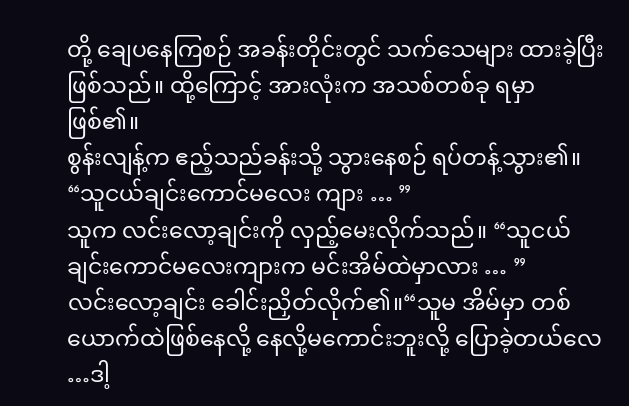တို့ ချေပနေကြစဉ် အခန်းတိုင်းတွင် သက်သေများ ထားခဲ့ပြီးဖြစ်သည်။ ထို့ကြောင့် အားလုံးက အသစ်တစ်ခု ရမှာဖြစ်၏။
စွန်းလျန့်က ဧည့်သည်ခန်းသို့ သွားနေစဉ် ရပ်တန့်သွား၏။ “သူငယ်ချင်းကောင်မလေး ကျား … ”
သူက လင်းလော့ချင်းကို လှည့်မေးလိုက်သည်။ “သူငယ်ချင်းကောင်မလေးကျားက မင်းအိမ်ထဲမှာလား … ”
လင်းလော့ချင်း ခေါင်းညှိတ်လိုက်၏။“သူမ အိမ်မှာ တစ်ယောက်ထဲဖြစ်နေလို့ နေလို့မကောင်းဘူးလို့ ပြောခဲ့တယ်လေ …ဒါ့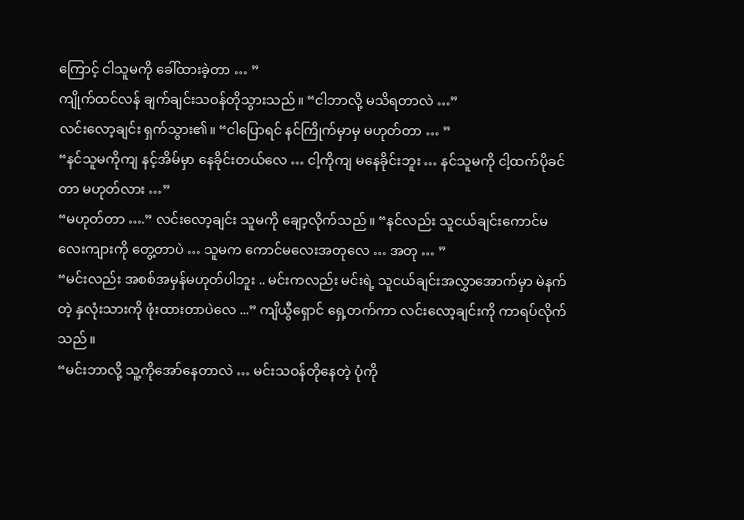ကြောင့် ငါသူမကို ခေါ်ထားခဲ့တာ … ”
ကျိုက်ထင်လန် ချက်ချင်းသဝန်တိုသွားသည်။ “ငါဘာလို့ မသိရတာလဲ …”
လင်းလော့ချင်း ရှက်သွား၏။ “ငါပြောရင် နင်ကြိုက်မှာမှ မဟုတ်တာ … ”
“နင်သူမကိုကျ နင့်အိမ်မှာ နေခိုင်းတယ်လေ … ငါ့ကိုကျ မနေခိုင်းဘူး … နင်သူမကို ငါ့ထက်ပိုခင်တာ မဟုတ်လား …”
“မဟုတ်တာ ….” လင်းလော့ချင်း သူမကို ချော့လိုက်သည်။ “နင်လည်း သူငယ်ချင်းကောင်မလေးကျားကို တွေ့တာပဲ … သူမက ကောင်မလေးအတုလေ … အတု … ”
“မင်းလည်း အစစ်အမှန်မဟုတ်ပါဘူး .. မင်းကလည်း မင်းရဲ့ သူငယ်ချင်းအလွှာအောက်မှာ မဲနက်တဲ့ နှလုံးသားကို ဖုံးထားတာပဲလေ ...” ကျိယွီရှောင် ရှေ့တက်ကာ လင်းလော့ချင်းကို ကာရပ်လိုက်သည်။
“မင်းဘာလို့ သူ့ကိုအော်နေတာလဲ … မင်းသဝန်တိုနေတဲ့ ပုံကို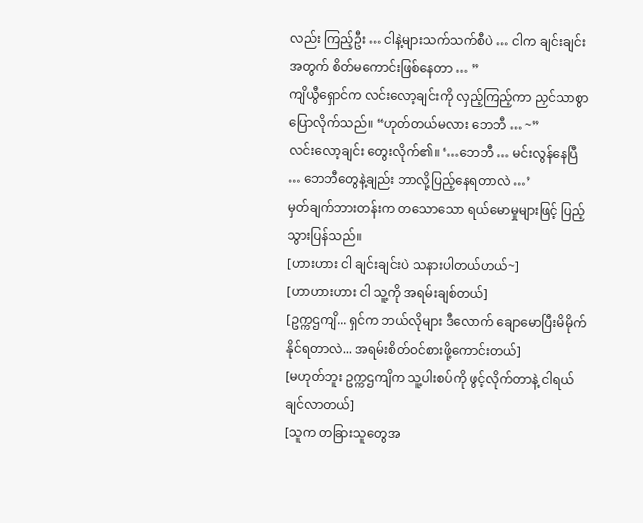လည်း ကြည့်ဦး … ငါနဲ့များသက်သက်စီပဲ … ငါက ချင်းချင်းအတွက် စိတ်မကောင်းဖြစ်နေတာ … ”
ကျိယွီရှောင်က လင်းလော့ချင်းကို လှည့်ကြည့်ကာ ညှင်သာစွာ ပြောလိုက်သည်။ “ဟုတ်တယ်မလား ဘေဘီ … ~”
လင်းလော့ချင်း တွေးလိုက်၏။ ‘…ဘေဘီ … မင်းလွန်နေပြီ … ဘေဘီတွေနဲ့ချည်း ဘာလို့ပြည့်နေရတာလဲ …’
မှတ်ချက်ဘားတန်းက တသောသော ရယ်မောမှုများဖြင့် ပြည့်သွားပြန်သည်။
[ဟားဟား ငါ ချင်းချင်းပဲ သနားပါတယ်ဟယ်~]
[ဟာဟားဟား ငါ သူ့ကို အရမ်းချစ်တယ်]
[ဥက္ကဌကျိ... ရှင်က ဘယ်လိုများ ဒီလောက် ချောမောပြီးမိမိုက်နိုင်ရတာလဲ... အရမ်းစိတ်ဝင်စားဖို့ကောင်းတယ်]
[မဟုတ်ဘူး ဥက္ကဌကျိက သူ့ပါးစပ်ကို ဖွင့်လိုက်တာနဲ့ ငါရယ်ချင်လာတယ်]
[သူက တခြားသူတွေအ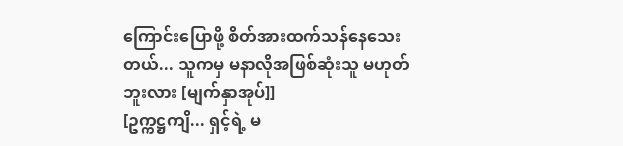ကြောင်းပြောဖို့ စိတ်အားထက်သန်နေသေးတယ်... သူကမှ မနာလိုအဖြစ်ဆုံးသူ မဟုတ်ဘူးလား [မျက်နှာအုပ်]]
[ဥက္ကဋ္ဌကျိ... ရှင့်ရဲ့ မ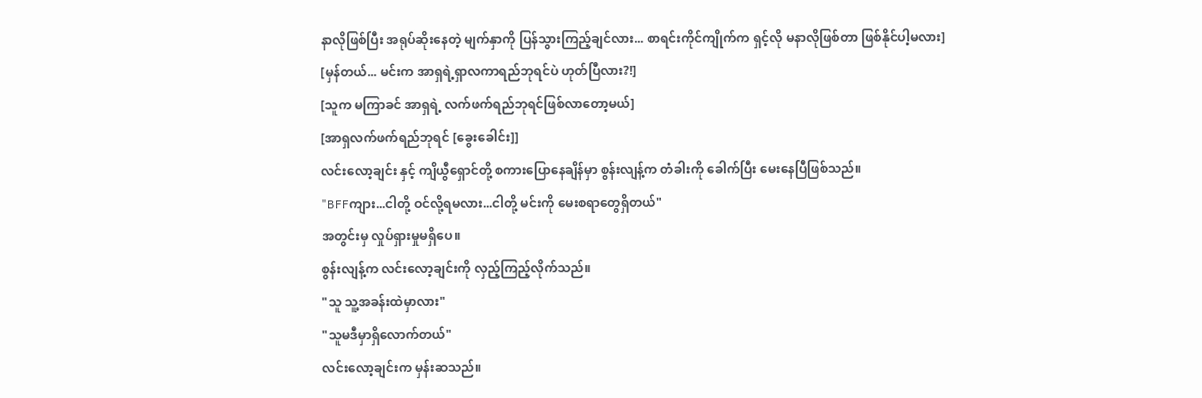နာလိုဖြစ်ပြီး အရုပ်ဆိုးနေတဲ့ မျက်နှာကို ပြန်သွားကြည့်ချင်လား... စာရင်းကိုင်ကျိုက်က ရှင့်လို မနာလိုဖြစ်တာ ဖြစ်နိုင်ပါ့မလား]
[မှန်တယ်... မင်းက အာရှရဲ့ရှာလကာရည်ဘုရင်ပဲ ဟုတ်ပြီလား?!]
[သူက မကြာခင် အာရှရဲ့ လက်ဖက်ရည်ဘုရင်ဖြစ်လာတော့မယ်]
[အာရှလက်ဖက်ရည်ဘုရင် [ခွေးခေါင်း]]
လင်းလော့ချင်း နှင့် ကျိယွီရှောင်တို့ စကားပြောနေချိန်မှာ စွန်းလျန့်က တံခါးကို ခေါက်ပြီး မေးနေပြီဖြစ်သည်။
"BFFကျား...ငါတို့ ဝင်လို့ရမလား...ငါတို့ မင်းကို မေးစရာတွေရှိတယ်"
အတွင်းမှ လှုပ်ရှားမှုမရှိပေ။
စွန်းလျန့်က လင်းလော့ချင်းကို လှည့်ကြည့်လိုက်သည်။
"သူ သူ့အခန်းထဲမှာလား"
"သူမဒီမှာရှိလောက်တယ်"
လင်းလော့ချင်းက မှန်းဆသည်။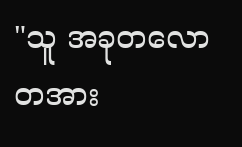"သူ အခုတလော တအား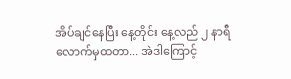အိပ်ချင်နေပြီး နေ့တိုင်း နေ့လည် ၂ နာရီလောက်မှထတာ... အဲဒါကြောင့်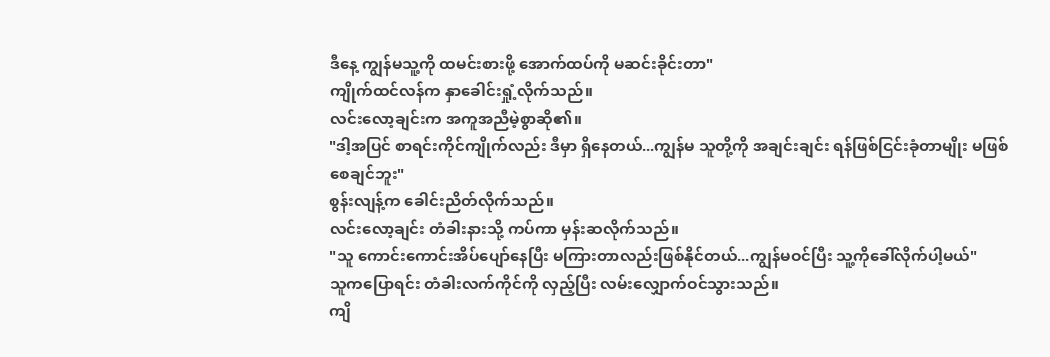ဒီနေ့ ကျွန်မသူ့ကို ထမင်းစားဖို့ အောက်ထပ်ကို မဆင်းခိုင်းတာ"
ကျိုက်ထင်လန်က နှာခေါင်းရှုံ့လိုက်သည်။
လင်းလော့ချင်းက အကူအညီမဲ့စွာဆို၏။
"ဒါ့အပြင် စာရင်းကိုင်ကျိုက်လည်း ဒီမှာ ရှိနေတယ်...ကျွန်မ သူတို့ကို အချင်းချင်း ရန်ဖြစ်ငြင်းခုံတာမျိုး မဖြစ်စေချင်ဘူး"
စွန်းလျန့်က ခေါင်းညိတ်လိုက်သည်။
လင်းလော့ချင်း တံခါးနားသို့ ကပ်ကာ မှန်းဆလိုက်သည်။
"သူ ကောင်းကောင်းအိပ်ပျော်နေပြီး မကြားတာလည်းဖြစ်နိုင်တယ်...ကျွန်မဝင်ပြီး သူ့ကိုခေါ်လိုက်ပါ့မယ်"
သူကပြောရင်း တံခါးလက်ကိုင်ကို လှည့်ပြီး လမ်းလျှောက်ဝင်သွားသည်။
ကျိ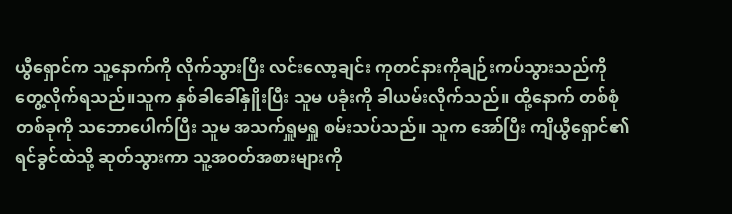ယွီရှောင်က သူ့နောက်ကို လိုက်သွားပြီး လင်းလော့ချင်း ကုတင်နားကိုချဉ်းကပ်သွားသည်ကို တွေ့လိုက်ရသည်။သူက နှစ်ခါခေါ်နှိူးပြီး သူမ ပခုံးကို ခါယမ်းလိုက်သည်။ ထို့နောက် တစ်စုံတစ်ခုကို သဘောပေါက်ပြီး သူမ အသက်ရှူမရှူ စမ်းသပ်သည်။ သူက အော်ပြီး ကျိယွီရှောင်၏ ရင်ခွင်ထဲသို့ ဆုတ်သွားကာ သူ့အဝတ်အစားများကို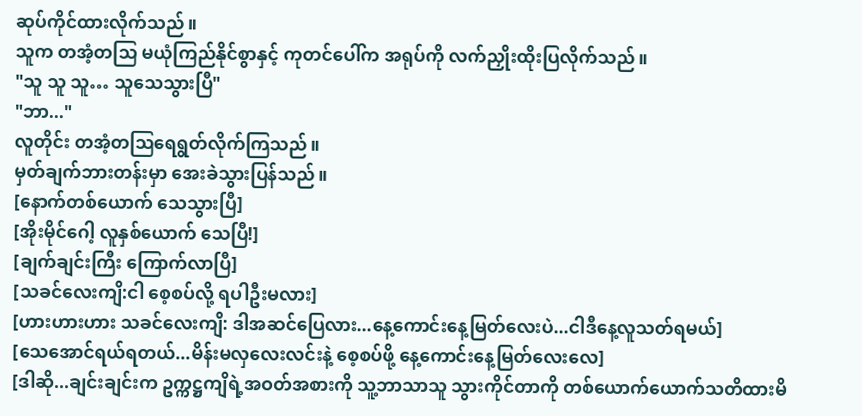ဆုပ်ကိုင်ထားလိုက်သည်။
သူက တအံ့တသြ မယုံကြည်နိုင်စွာနှင့် ကုတင်ပေါ်က အရုပ်ကို လက်ညှိုးထိုးပြလိုက်သည်။
"သူ သူ သူ… သူသေသွားပြီ"
"ဘာ..."
လူတိုင်း တအံ့တဩရေရွတ်လိုက်ကြသည်။
မှတ်ချက်ဘားတန်းမှာ အေးခဲသွားပြန်သည်။
[နောက်တစ်ယောက် သေသွားပြီ]
[အိုးမိုင်ဂေါ့ လူနှစ်ယောက် သေပြီ!]
[ချက်ချင်းကြီး ကြောက်လာပြီ]
[သခင်လေးကျိ:ငါ စေ့စပ်လို့ ရပါဦးမလား]
[ဟားဟားဟား သခင်လေးကျိ: ဒါအဆင်ပြေလား...နေ့ကောင်းနေ့မြတ်လေးပဲ...ငါဒီနေ့လူသတ်ရမယ်]
[သေအောင်ရယ်ရတယ်...မိန်းမလှလေးလင်းနဲ့ စေ့စပ်ဖို့ နေ့ကောင်းနေ့မြတ်လေးလေ]
[ဒါဆို...ချင်းချင်းက ဥက္ကဋ္ဌကျိရဲ့အဝတ်အစားကို သူ့ဘာသာသူ သွားကိုင်တာကို တစ်ယောက်ယောက်သတိထားမိ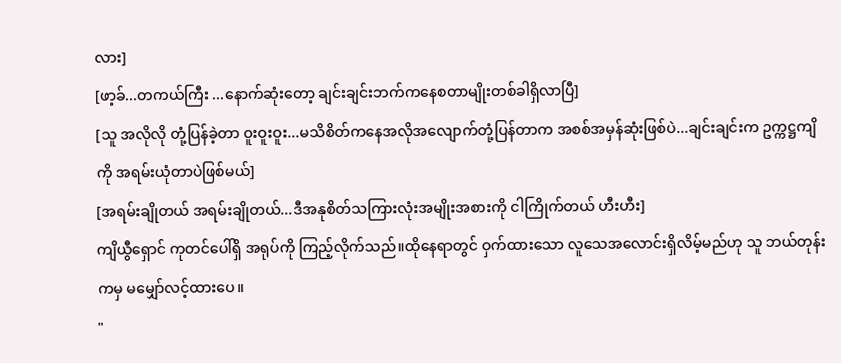လား]
[ဖာ့ခ်...တကယ်ကြီး ...နောက်ဆုံးတော့ ချင်းချင်းဘက်ကနေစတာမျိုးတစ်ခါရှိလာပြီ]
[သူ အလိုလို တုံ့ပြန်ခဲ့တာ ဝူးဝူးဝူး...မသိစိတ်ကနေအလိုအလျောက်တုံ့ပြန်တာက အစစ်အမှန်ဆုံးဖြစ်ပဲ...ချင်းချင်းက ဥက္ကဋ္ဌကျိကို အရမ်းယုံတာပဲဖြစ်မယ်]
[အရမ်းချိုတယ် အရမ်းချိုတယ်...ဒီအနုစိတ်သကြားလုံးအမျိုးအစားကို ငါကြိုက်တယ် ဟီးဟီး]
ကျိယွီရှောင် ကုတင်ပေါ်ရှိ အရုပ်ကို ကြည့်လိုက်သည်။ထိုနေရာတွင် ဝှက်ထားသော လူသေအလောင်းရှိလိမ့်မည်ဟု သူ ဘယ်တုန်းကမှ မမျှော်လင့်ထားပေ။
"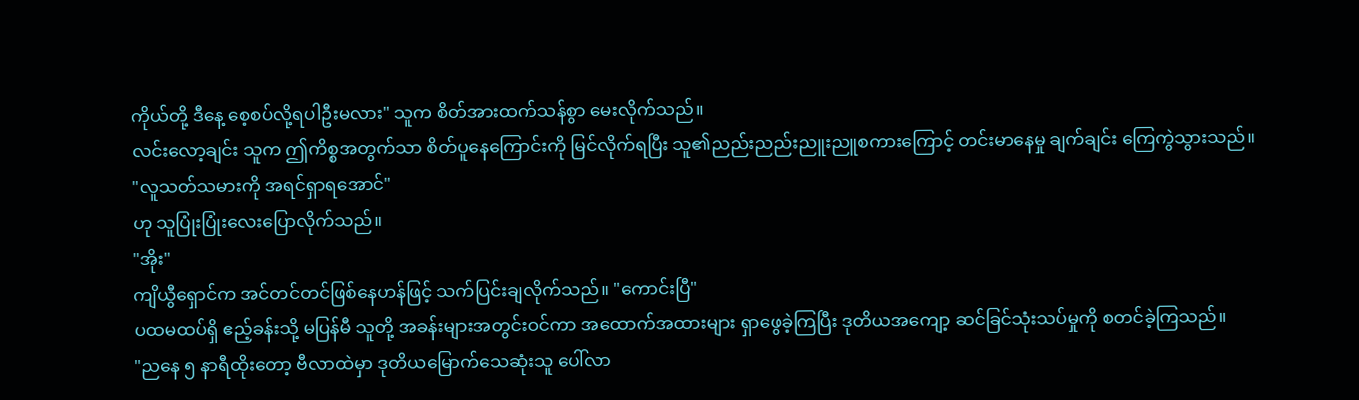ကိုယ်တို့ ဒီနေ့ စေ့စပ်လို့ရပါဦးမလား" သူက စိတ်အားထက်သန်စွာ မေးလိုက်သည်။
လင်းလော့ချင်း သူက ဤကိစ္စအတွက်သာ စိတ်ပူနေကြောင်းကို မြင်လိုက်ရပြီး သူ၏ညည်းညည်းညူးညူစကားကြောင့် တင်းမာနေမှု ချက်ချင်း ကြေကွဲသွားသည်။
"လူသတ်သမားကို အရင်ရှာရအောင်"
ဟု သူပြုံးပြုံးလေးပြောလိုက်သည်။
"အိုး"
ကျိယွီရှောင်က အင်တင်တင်ဖြစ်နေဟန်ဖြင့် သက်ပြင်းချလိုက်သည်။ "ကောင်းပြီ"
ပထမထပ်ရှိ ဧည့်ခန်းသို့ မပြန်မီ သူတို့ အခန်းများအတွင်းဝင်ကာ အထောက်အထားများ ရှာဖွေခဲ့ကြပြီး ဒုတိယအကျော့ ဆင်ခြင်သုံးသပ်မှုကို စတင်ခဲ့ကြသည်။
"ညနေ ၅ နာရီထိုးတော့ ဗီလာထဲမှာ ဒုတိယမြောက်သေဆုံးသူ ပေါ်လာ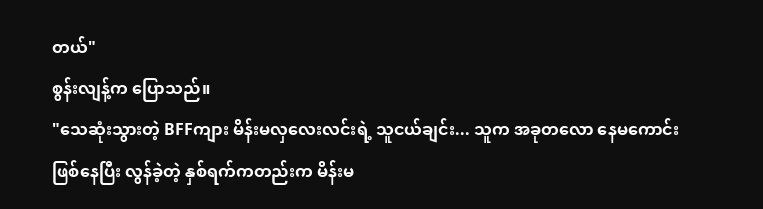တယ်"
စွန်းလျန့်က ပြောသည်။
"သေဆုံးသွားတဲ့ BFFကျား မိန်းမလှလေးလင်းရဲ့ သူငယ်ချင်း... သူက အခုတလော နေမကောင်းဖြစ်နေပြီး လွန်ခဲ့တဲ့ နှစ်ရက်ကတည်းက မိန်းမ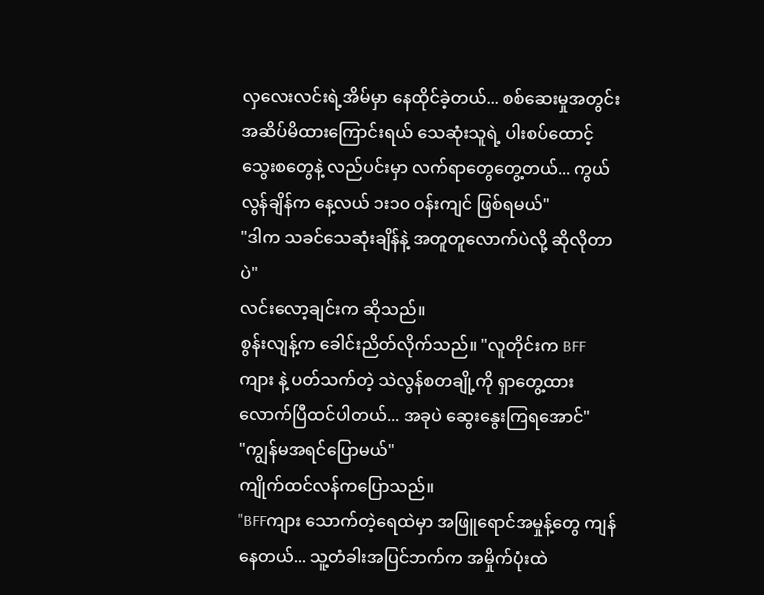လှလေးလင်းရဲ့အိမ်မှာ နေထိုင်ခဲ့တယ်... စစ်ဆေးမှုအတွင်း အဆိပ်မိထားကြောင်းရယ် သေဆုံးသူရဲ့ ပါးစပ်ထောင့်သွေးစတွေနဲ့ လည်ပင်းမှာ လက်ရာတွေတွေ့တယ်... ကွယ်လွန်ချိန်က နေ့လယ် ၁း၁၀ ဝန်းကျင် ဖြစ်ရမယ်"
"ဒါက သခင်သေဆုံးချိန်နဲ့ အတူတူလောက်ပဲလို့ ဆိုလိုတာပဲ"
လင်းလော့ချင်းက ဆိုသည်။
စွန်းလျန့်က ခေါင်းညိတ်လိုက်သည်။ "လူတိုင်းက BFFကျား နဲ့ ပတ်သက်တဲ့ သဲလွန်စတချို့ကို ရှာတွေ့ထားလောက်ပြီထင်ပါတယ်... အခုပဲ ဆွေးနွေးကြရအောင်"
"ကျွန်မအရင်ပြောမယ်"
ကျိုက်ထင်လန်ကပြောသည်။
"BFFကျား သောက်တဲ့ရေထဲမှာ အဖြူရောင်အမှုန့်တွေ ကျန်နေတယ်... သူ့တံခါးအပြင်ဘက်က အမှိုက်ပုံးထဲ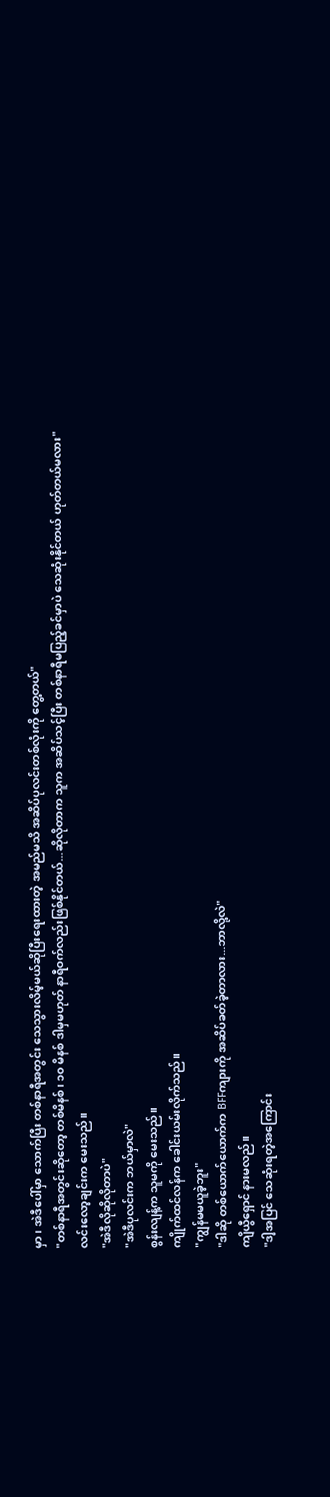မှာ၊ အဲဒီပေါ်မှာ သောက်ပြီး တစ်နာရီအတွင်း သေသွားလိမ့်မယ်ဆိုပြီးရေးထားတဲ့ အမည်မသိ အဆိပ်ပုလင်းတစ်လုံးကို တွေ့တယ်"
"တစ်နာရီအတွင်းဆိုတော့ တစ်မိနစ်၊ ၁၀ မိနစ် ဒါမှမဟုတ် နာရီဝက်လည်းဖြစ်နိုင်တယ်...ဆိုလိုတာက သူက အဆိပ်သင့်ပြီး တစ်နာရီမပြည့်ခင်မှာပဲ သေဆုံးနိုင်တယ် ဟုတ်တယ်မလား"
လင်းလော့ချင်းက မေးသည်။
"အဲဒီလိုဆိုလိုတာပဲ"
"အဲဒီပုလင်းက ဘယ်မှာလဲ"
စွန်းလျန့်က သူမကို မေးသည်။
ကျိုက်ထင်လန်က ခေါင်းယမ်းလိုက်သည်။
"ကျွန်မမယူခဲ့ဘူး"
"ဒါဆို တစ်ယောက်ယောက်က BFFကျားကို အဆိပ်ခတ်ခဲ့တာလား...ဘာလို့လဲ"
ကျိယွီရှောင် နားမလည်။
"ဒါ့အပြင် သေဆုံးရတဲ့အကြောင်း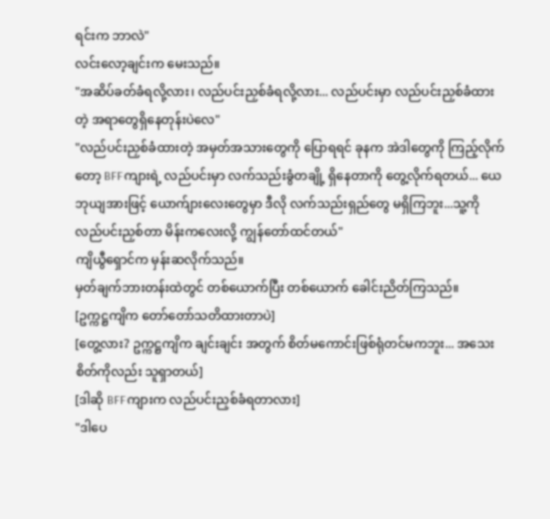ရင်းက ဘာလဲ"
လင်းလော့ချင်းက မေးသည်။
"အဆိပ်ခတ်ခံရလို့လား၊ လည်ပင်းညှစ်ခံရလို့လား... လည်ပင်းမှာ လည်ပင်းညှစ်ခံထားတဲ့ အရာတွေရှိနေတုန်းပဲလေ"
"လည်ပင်းညှစ်ခံထားတဲ့ အမှတ်အသားတွေကို ပြောရရင် ခုနက အဲဒါတွေကို ကြည့်လိုက်တော့ BFFကျားရဲ့ လည်ပင်းမှာ လက်သည်းခွံတချို့ ရှိနေတာကို တွေ့လိုက်ရတယ်... ယေဘုယျအားဖြင့် ယောက်ျားလေးတွေမှာ ဒီလို လက်သည်းရှည်တွေ မရှိကြဘူး...သူ့ကို လည်ပင်းညှစ်တာ မိန်းကလေးလို့ ကျွန်တော်ထင်တယ်"
ကျိယွီရှောင်က မှန်းဆလိုက်သည်။
မှတ်ချက်ဘားတန်းထဲတွင် တစ်ယောက်ပြီး တစ်ယောက် ခေါင်းညိတ်ကြသည်။
[ဥက္ကဋ္ဌကျိက တော်တော်သတိထားတာပဲ]
[တွေ့လား? ဥက္ကဋ္ဌကျိက ချင်းချင်း အတွက် စိတ်မကောင်းဖြစ်ရုံတင်မကဘူး... အသေးစိတ်ကိုလည်း သူရှာတယ်]
[ဒါဆို BFFကျားက လည်ပင်းညှစ်ခံရတာလား]
"ဒါပေ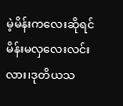မဲ့မိန်းကလေးဆိုရင် မိန်းမလှလေးလင်းလား၊ဒုတိယသ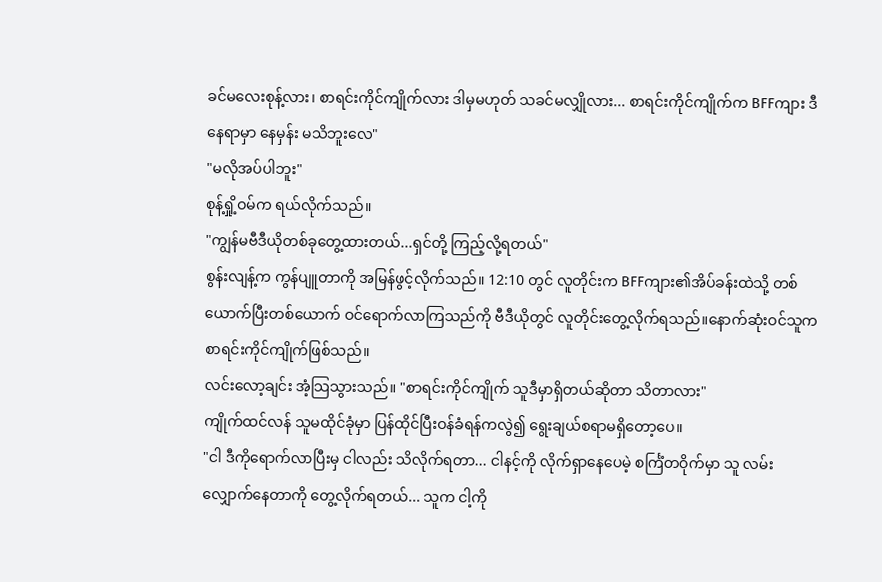ခင်မလေးစုန့်လား၊ စာရင်းကိုင်ကျိုက်လား ဒါမှမဟုတ် သခင်မလျှိုလား... စာရင်းကိုင်ကျိုက်က BFFကျား ဒီနေရာမှာ နေမှန်း မသိဘူးလေ"
"မလိုအပ်ပါဘူး"
စုန့်ရှို့ဝမ်က ရယ်လိုက်သည်။
"ကျွန်မဗီဒီယိုတစ်ခုတွေ့ထားတယ်...ရှင်တို့ ကြည့်လို့ရတယ်"
စွန်းလျန့်က ကွန်ပျူတာကို အမြန်ဖွင့်လိုက်သည်။ 12:10 တွင် လူတိုင်းက BFFကျား၏အိပ်ခန်းထဲသို့ တစ်ယောက်ပြီးတစ်ယောက် ဝင်ရောက်လာကြသည်ကို ဗီဒီယိုတွင် လူတိုင်းတွေ့လိုက်ရသည်။နောက်ဆုံးဝင်သူက စာရင်းကိုင်ကျိုက်ဖြစ်သည်။
လင်းလော့ချင်း အံ့သြသွားသည်။ "စာရင်းကိုင်ကျိုက် သူဒီမှာရှိတယ်ဆိုတာ သိတာလား"
ကျိုက်ထင်လန် သူမထိုင်ခုံမှာ ပြန်ထိုင်ပြီးဝန်ခံရန်ကလွဲ၍ ရွေးချယ်စရာမရှိတော့ပေ။
"ငါ ဒီကိုရောက်လာပြီးမှ ငါလည်း သိလိုက်ရတာ... ငါနင့်ကို လိုက်ရှာနေပေမဲ့ စင်္ကြံတဝိုက်မှာ သူ လမ်းလျှောက်နေတာကို တွေ့လိုက်ရတယ်... သူက ငါ့ကို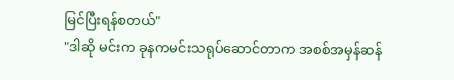မြင်ပြီးရန်စတယ်"
"ဒါဆို မင်းက ခုနကမင်းသရုပ်ဆောင်တာက အစစ်အမှန်ဆန်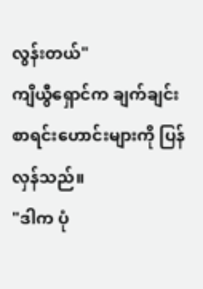လွန်းတယ်"
ကျိယွီရှောင်က ချက်ချင်း စာရင်းဟောင်းများကို ပြန်လှန်သည်။
"ဒါက ပုံ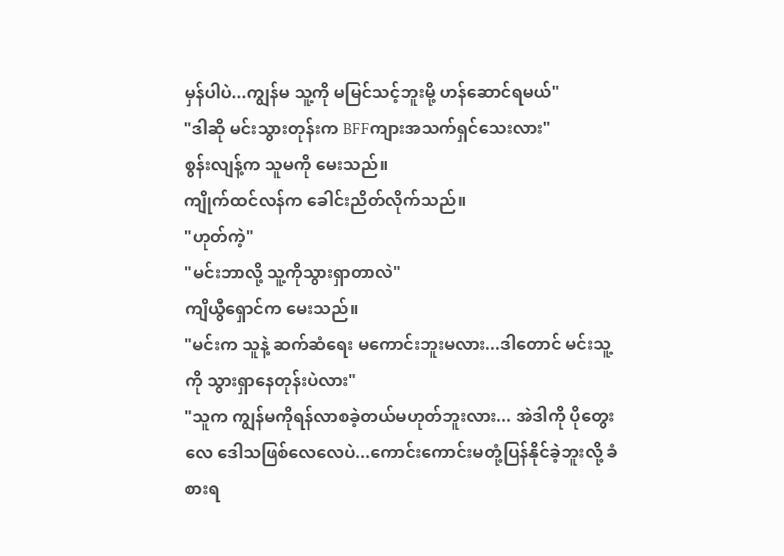မှန်ပါပဲ...ကျွန်မ သူ့ကို မမြင်သင့်ဘူးမို့ ဟန်ဆောင်ရမယ်"
"ဒါဆို မင်းသွားတုန်းက BFFကျားအသက်ရှင်သေးလား"
စွန်းလျန့်က သူမကို မေးသည်။
ကျိုက်ထင်လန်က ခေါင်းညိတ်လိုက်သည်။
"ဟုတ်ကဲ့"
"မင်းဘာလို့ သူ့ကိုသွားရှာတာလဲ"
ကျိယွီရှောင်က မေးသည်။
"မင်းက သူနဲ့ ဆက်ဆံရေး မကောင်းဘူးမလား...ဒါတောင် မင်းသူ့ကို သွားရှာနေတုန်းပဲလား"
"သူက ကျွန်မကိုရန်လာစခဲ့တယ်မဟုတ်ဘူးလား... အဲဒါကို ပိုတွေးလေ ဒေါသဖြစ်လေလေပဲ...ကောင်းကောင်းမတုံ့ပြန်နိုင်ခဲ့ဘူးလို့ ခံစားရ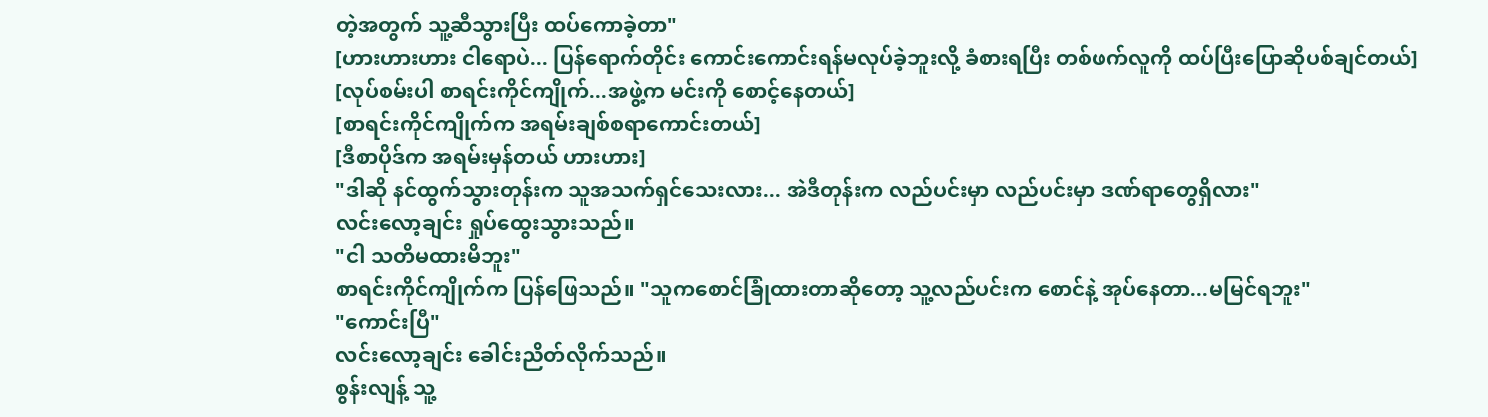တဲ့အတွက် သူ့ဆီသွားပြီး ထပ်ကောခဲ့တာ"
[ဟားဟားဟား ငါရောပဲ... ပြန်ရောက်တိုင်း ကောင်းကောင်းရန်မလုပ်ခဲ့ဘူးလို့ ခံစားရပြီး တစ်ဖက်လူကို ထပ်ပြီးပြောဆိုပစ်ချင်တယ်]
[လုပ်စမ်းပါ စာရင်းကိုင်ကျိုက်...အဖွဲ့က မင်းကို စောင့်နေတယ်]
[စာရင်းကိုင်ကျိုက်က အရမ်းချစ်စရာကောင်းတယ်]
[ဒီစာပိုဒ်က အရမ်းမှန်တယ် ဟားဟား]
"ဒါဆို နင်ထွက်သွားတုန်းက သူအသက်ရှင်သေးလား... အဲဒီတုန်းက လည်ပင်းမှာ လည်ပင်းမှာ ဒဏ်ရာတွေရှိလား"
လင်းလော့ချင်း ရှုပ်ထွေးသွားသည်။
"ငါ သတိမထားမိဘူး"
စာရင်းကိုင်ကျိုက်က ပြန်ဖြေသည်။ "သူကစောင်ခြုံထားတာဆိုတော့ သူ့လည်ပင်းက စောင်နဲ့ အုပ်နေတာ...မမြင်ရဘူး"
"ကောင်းပြီ"
လင်းလော့ချင်း ခေါင်းညိတ်လိုက်သည်။
စွန်းလျန့် သူ့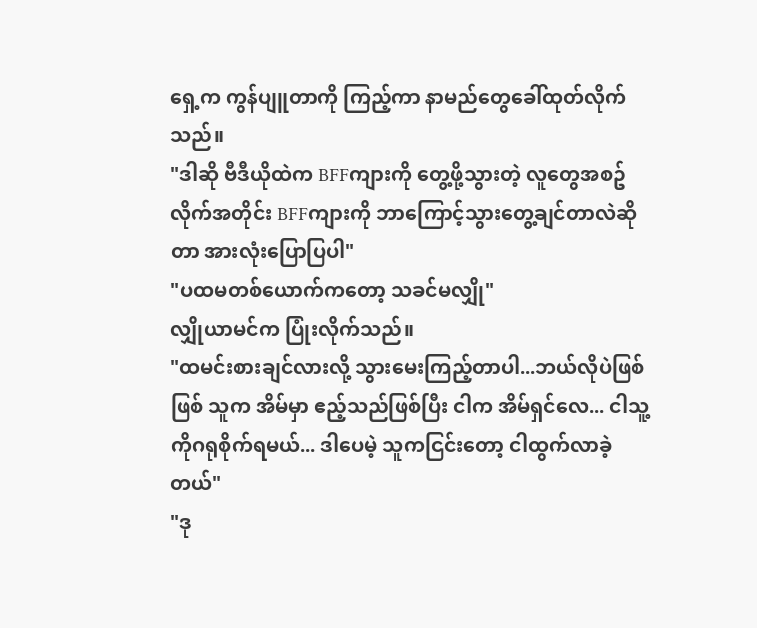ရှေ့က ကွန်ပျူတာကို ကြည့်ကာ နာမည်တွေခေါ်ထုတ်လိုက်သည်။
"ဒါဆို ဗီဒီယိုထဲက BFFကျားကို တွေ့ဖို့သွားတဲ့ လူတွေအစဥ်လိုက်အတိုင်း BFFကျားကို ဘာကြောင့်သွားတွေ့ချင်တာလဲဆိုတာ အားလုံးပြောပြပါ"
"ပထမတစ်ယောက်ကတော့ သခင်မလျှို"
လျှိုယာမင်က ပြုံးလိုက်သည်။
"ထမင်းစားချင်လားလို့ သွားမေးကြည့်တာပါ...ဘယ်လိုပဲဖြစ်ဖြစ် သူက အိမ်မှာ ဧည့်သည်ဖြစ်ပြီး ငါက အိမ်ရှင်လေ... ငါသူ့ကိုဂရုစိုက်ရမယ်... ဒါပေမဲ့ သူကငြင်းတော့ ငါထွက်လာခဲ့တယ်"
"ဒု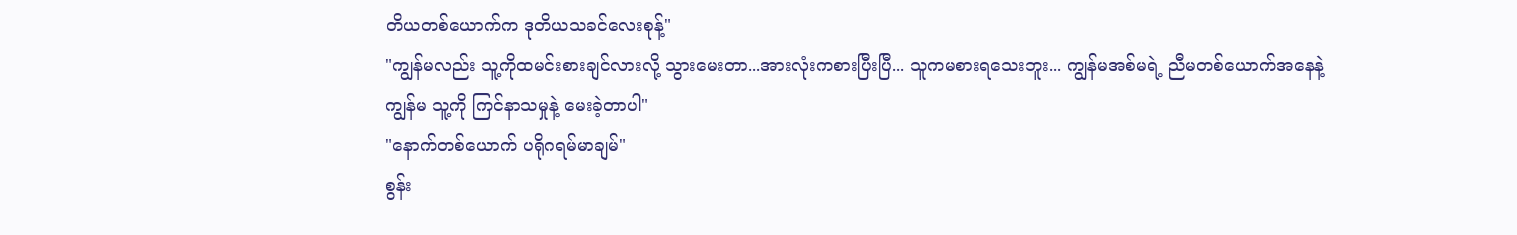တိယတစ်ယောက်က ဒုတိယသခင်လေးစုန့်"
"ကျွန်မလည်း သူ့ကိုထမင်းစားချင်လားလို့ သွားမေးတာ...အားလုံးကစားပြီးပြီ... သူကမစားရသေးဘူး... ကျွန်မအစ်မရဲ့ ညီမတစ်ယောက်အနေနဲ့ ကျွန်မ သူ့ကို ကြင်နာသမှုနဲ့ မေးခဲ့တာပါ"
"နောက်တစ်ယောက် ပရိုဂရမ်မာချမ်"
စွန်း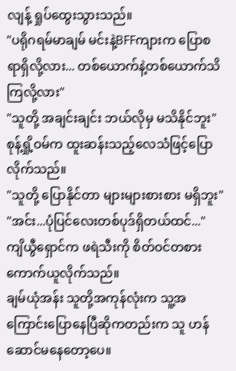လျန့် ရှုပ်ထွေးသွားသည်။
"ပရိုဂရမ်မာချမ် မင်းနဲ့BFFကျားက ပြောစရာရှိလို့လား... တစ်ယောက်နဲ့တစ်ယောက်သိကြလို့လား"
"သူတို့ အချင်းချင်း ဘယ်လိုမှ မသိနိုင်ဘူး"
စုန့်ရှို့ဝမ်က ထူးဆန်းသည့်လေသံဖြင့်ပြောလိုက်သည်။
"သူတို့ ပြောနိုင်တာ များများစားစား မရှိဘူး"
"အင်း...ပုံပြင်လေးတစ်ပုဒ်ရှိတယ်ထင်..."
ကျိယွီရှောင်က ဖရဲသီးကို စိတ်ဝင်တစားကောက်ယူလိုက်သည်။
ချမ်ယုံအန်း သူတို့အကုန်လုံးက သူ့အကြောင်းပြောနေပြီဆိုကတည်းက သူ ဟန်ဆောင်မနေတော့ပေ။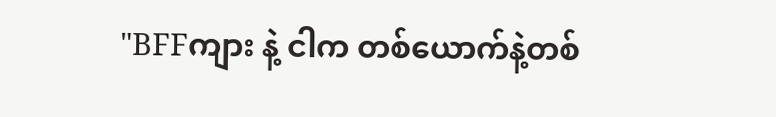"BFFကျား နဲ့ ငါက တစ်ယောက်နဲ့တစ်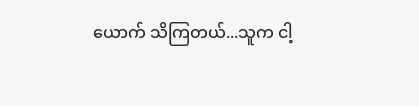ယောက် သိကြတယ်...သူက ငါ့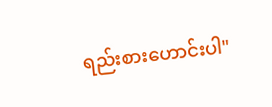ရည်းစားဟောင်းပါ"